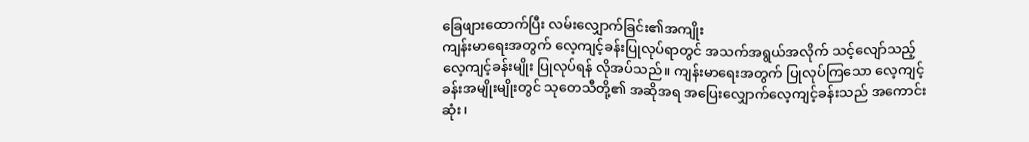ခြေဖျားထောက်ပြီး လမ်းလျှောက်ခြင်း၏အကျိုး
ကျန်းမာရေးအတွက် လေ့ကျင့်ခန်းပြုလုပ်ရာတွင် အသက်အရွယ်အလိုက် သင့်လျော်သည့် လေ့ကျင့်ခန်းမျိုး ပြုလုပ်ရန် လိုအပ်သည်။ ကျန်းမာရေးအတွက် ပြုလုပ်ကြသော လေ့ကျင့်ခန်းအမျိုးမျိုးတွင် သုတေသီတို့၏ အဆိုအရ အပြေးလျှောက်လေ့ကျင့်ခန်းသည် အကောင်းဆုံး၊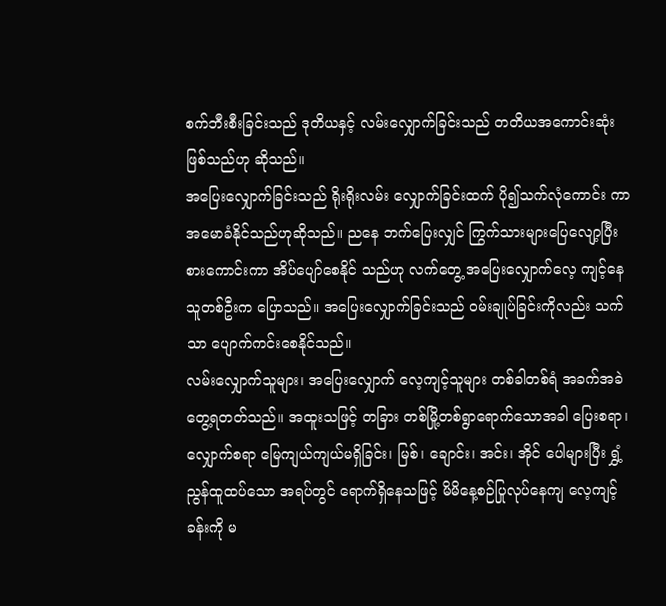စက်ဘီးစီးခြင်းသည် ဒုတိယနှင့် လမ်းလျှောက်ခြင်းသည် တတိယအကောင်းဆုံးဖြစ်သည်ဟု ဆိုသည်။
အပြေးလျှောက်ခြင်းသည် ရိုးရိုးလမ်း လျှောက်ခြင်းထက် ပို၍သက်လုံကောင်း ကာ အမောခံနိုင်သည်ဟုဆိုသည်။ ညနေ ဘက်ပြေးလျှင် ကြွက်သားများပြေလျော့ပြီး စားကောင်းကာ အိပ်ပျော်စေနိုင် သည်ဟု လက်တွေ့ အပြေးလျှောက်လေ့ ကျင့်နေသူတစ်ဦးက ပြောသည်။ အပြေးလျှောက်ခြင်းသည် ဝမ်းချုပ်ခြင်းကိုလည်း သက်သာ ပျောက်ကင်းစေနိုင်သည်။
လမ်းလျှောက်သူများ၊ အပြေးလျှောက် လေ့ကျင့်သူများ တစ်ခါတစ်ရံ အခက်အခဲ တွေ့ရတတ်သည်။ အထူးသဖြင့် တခြား တစ်မြို့တစ်ရွာရောက်သောအခါ ပြေးစရာ၊ လျှောက်စရာ မြေကျယ်ကျယ်မရှိခြင်း၊ မြစ်၊ ချောင်း၊ အင်း၊ အိုင် ပေါများပြီး ရွှံ့ညွန်ထူထပ်သော အရပ်တွင် ရောက်ရှိနေသဖြင့် မိမိနေ့စဉ်ပြုလုပ်နေကျ လေ့ကျင့်ခန်းကို မ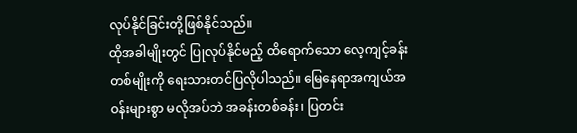လုပ်နိုင်ခြင်းတို့ဖြစ်နိုင်သည်။
ထိုအခါမျိုးတွင် ပြုလုပ်နိုင်မည့် ထိရောက်သော လေ့ကျင့်ခန်းတစ်မျိုးကို ရေးသားတင်ပြလိုပါသည်။ မြေနေရာအကျယ်အဝန်းများစွာ မလိုအပ်ဘဲ အခန်းတစ်ခန်း၊ ပြတင်း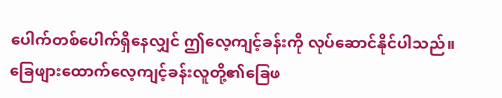ပေါက်တစ်ပေါက်ရှိနေလျှင် ဤလေ့ကျင့်ခန်းကို လုပ်ဆောင်နိုင်ပါသည်။
ခြေဖျားထောက်လေ့ကျင့်ခန်းလူတို့၏ခြေဖ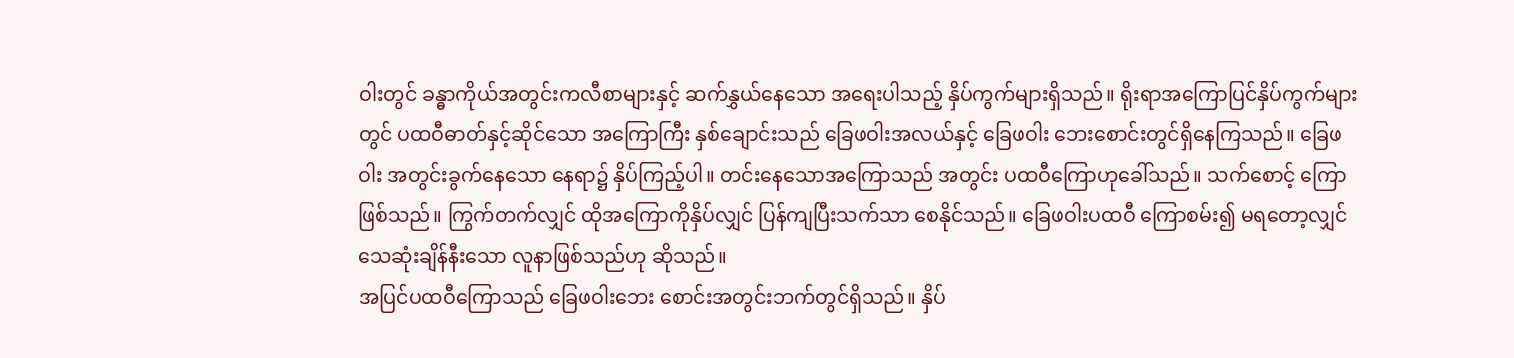ဝါးတွင် ခန္ဓာကိုယ်အတွင်းကလီစာများနှင့် ဆက်နွှယ်နေသော အရေးပါသည့် နှိပ်ကွက်များရှိသည်။ ရိုးရာအကြောပြင်နှိပ်ကွက်များတွင် ပထဝီဓာတ်နှင့်ဆိုင်သော အကြောကြီး နှစ်ချောင်းသည် ခြေဖဝါးအလယ်နှင့် ခြေဖဝါး ဘေးစောင်းတွင်ရှိနေကြသည်။ ခြေဖဝါး အတွင်းခွက်နေသော နေရာ၌ နှိပ်ကြည့်ပါ။ တင်းနေသောအကြောသည် အတွင်း ပထဝီကြောဟုခေါ်သည်။ သက်စောင့် ကြောဖြစ်သည်။ ကြွက်တက်လျှင် ထိုအကြောကိုနှိပ်လျှင် ပြန်ကျပြီးသက်သာ စေနိုင်သည်။ ခြေဖဝါးပထဝီ ကြောစမ်း၍ မရတော့လျှင် သေဆုံးချိန်နီးသော လူနာဖြစ်သည်ဟု ဆိုသည်။
အပြင်ပထဝီကြောသည် ခြေဖဝါးဘေး စောင်းအတွင်းဘက်တွင်ရှိသည်။ နှိပ်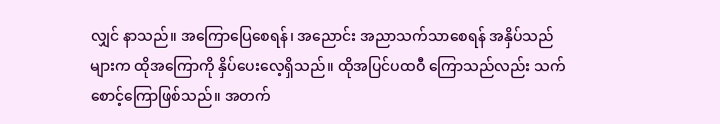လျှင် နာသည်။ အကြောပြေစေရန်၊ အညောင်း အညာသက်သာစေရန် အနှိပ်သည်များက ထိုအကြောကို နှိပ်ပေးလေ့ရှိသည်။ ထိုအပြင်ပထဝီ ကြောသည်လည်း သက်စောင့်ကြောဖြစ်သည်။ အတက်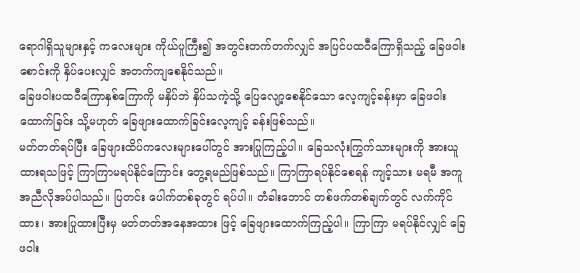ရောဂါရှိသူများနှင့် ကလေးများ ကိုယ်ပူကြီး၍ အတွင်းတက်တက်လျှင် အပြင်ပထဝီကြောရှိသည့် ခြေဖဝါးစောင်းကို နှိပ်ပေးလျှင် အတက်ကျစေနိုင်သည်။
ခြေဖဝါးပထဝီကြောနှစ်ကြောကို မနှိပ်ဘဲ နှိပ်သကဲ့သို့ ပြေလျော့စေနိုင်သော လေ့ကျင့်ခန်းမှာ ခြေဖဝါး ထောက်ခြင်း သို့မဟုတ် ခြေဖျားထောက်ခြင်းလေ့ကျင့် ခန်းဖြစ်သည်။
မတ်တတ်ရပ်ပြီး ခြေဖျားထိပ်ကလေးများပေါ်တွင် အားပြုကြည့်ပါ။ ခြေသလုံးကြွက်သားများကို အားယူထားရသဖြင့် ကြာကြာမရပ်နိုင်ကြောင်း တွေ့ရမည်ဖြစ်သည်။ ကြာကြာရပ်နိုင်စေရန် ကျင့်သား မရမီ အကူအညီလိုအပ်ပါသည်။ ပြတင်း ပေါက်တစ်ခုတွင် ရပ်ပါ။ တံခါးဘောင် တစ်ဖက်တစ်ချက်တွင် လက်ကိုင်ထား၊ အားပြုထားပြီးမှ မတ်တတ်အနေအထား ဖြင့် ခြေဖျားထောက်ကြည့်ပါ။ ကြာကြာ မရပ်နိုင်လျှင် ခြေဖဝါး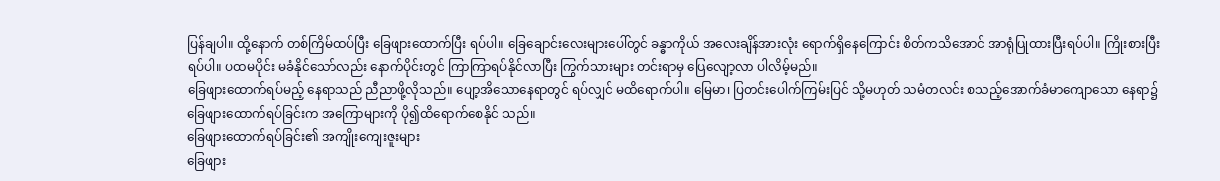ပြန်ချပါ။ ထို့နောက် တစ်ကြိမ်ထပ်ပြီး ခြေဖျားထောက်ပြီး ရပ်ပါ။ ခြေချောင်းလေးများပေါ်တွင် ခန္ဓာကိုယ် အလေးချိန်အားလုံး ရောက်ရှိနေကြောင်း စိတ်ကသိအောင် အာရုံပြုထားပြီးရပ်ပါ။ ကြိုးစားပြီးရပ်ပါ။ ပထမပိုင်း မခံနိုင်သော်လည်း နောက်ပိုင်းတွင် ကြာကြာရပ်နိုင်လာပြီး ကြွက်သားများ တင်းရာမှ ပြေလျော့လာ ပါလိမ့်မည်။
ခြေဖျားထောက်ရပ်မည့် နေရာသည် ညီညာဖို့လိုသည်။ ပျော့အိသောနေရာတွင် ရပ်လျှင် မထိရောက်ပါ။ မြေမာ၊ ပြတင်းပေါက်ကြမ်းပြင် သို့မဟုတ် သမံတလင်း စသည့်အောက်ခံမာကျောသော နေရာ၌ ခြေဖျားထောက်ရပ်ခြင်းက အကြောများကို ပို၍ထိရောက်စေနိုင် သည်။
ခြေဖျားထောက်ရပ်ခြင်း၏ အကျိုးကျေးဇူးများ
ခြေဖျား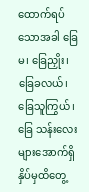ထောက်ရပ်သောအခါ ခြေမ၊ ခြေညှိုး၊ ခြေခလယ်၊ ခြေသူကြွယ်၊ ခြေ သန်းလေးများအောက်ရှိ နှိပ်မှထိတွေ့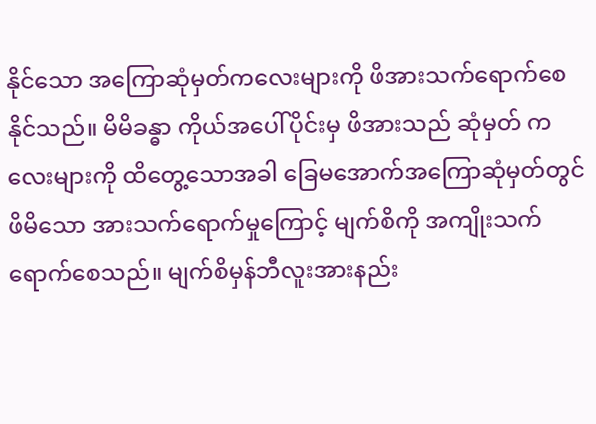နိုင်သော အကြောဆုံမှတ်ကလေးများကို ဖိအားသက်ရောက်စေနိုင်သည်။ မိမိခန္ဓာ ကိုယ်အပေါ်ပိုင်းမှ ဖိအားသည် ဆုံမှတ် ကလေးများကို ထိတွေ့သောအခါ ခြေမအောက်အကြောဆုံမှတ်တွင် ဖိမိသော အားသက်ရောက်မှုကြောင့် မျက်စိကို အကျိုးသက်ရောက်စေသည်။ မျက်စိမှန်ဘီလူးအားနည်း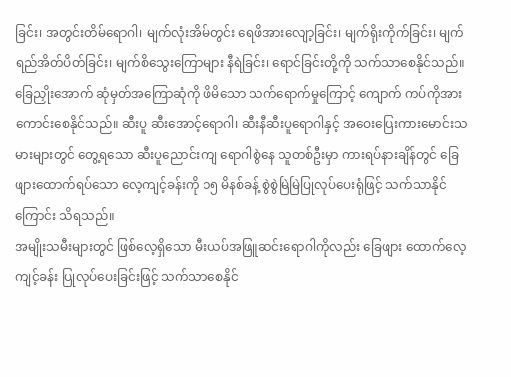ခြင်း၊ အတွင်းတိမ်ရောဂါ၊ မျက်လုံးအိမ်တွင်း ရေဖိအားလျော့ခြင်း၊ မျက်ရိုးကိုက်ခြင်း၊ မျက်ရည်အိတ်ပိတ်ခြင်း၊ မျက်စိသွေးကြောများ နီရဲခြင်း၊ ရောင်ခြင်းတို့ကို သက်သာစေနိုင်သည်။
ခြေညှိုးအောက် ဆုံမှတ်အကြောဆုံကို ဖိမိသော သက်ရောက်မှုကြောင့် ကျောက် ကပ်ကိုအားကောင်းစေနိုင်သည်။ ဆီးပူ ဆီးအောင့်ရောဂါ၊ ဆီးနီဆီးပူရောဂါနှင့် အဝေးပြေးကားမောင်းသမားများတွင် တွေ့ရသော ဆီးပူညောင်းကျ ရောဂါစွဲနေ သူတစ်ဦးမှာ ကားရပ်နားချိန်တွင် ခြေဖျားထောက်ရပ်သော လေ့ကျင့်ခန်းကို ၁၅ မိနစ်ခန့် စွဲစွဲမြဲမြဲပြုလုပ်ပေးရုံဖြင့် သက်သာနိုင်ကြောင်း သိရသည်။
အမျိုးသမီးများတွင် ဖြစ်လေ့ရှိသော မီးယပ်အဖြူဆင်းရောဂါကိုလည်း ခြေဖျား ထောက်လေ့ကျင့်ခန်း ပြုလုပ်ပေးခြင်းဖြင့် သက်သာစေနိုင်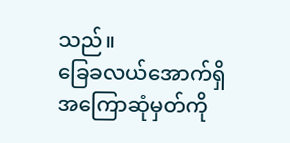သည်။
ခြေခလယ်အောက်ရှိ အကြောဆုံမှတ်ကို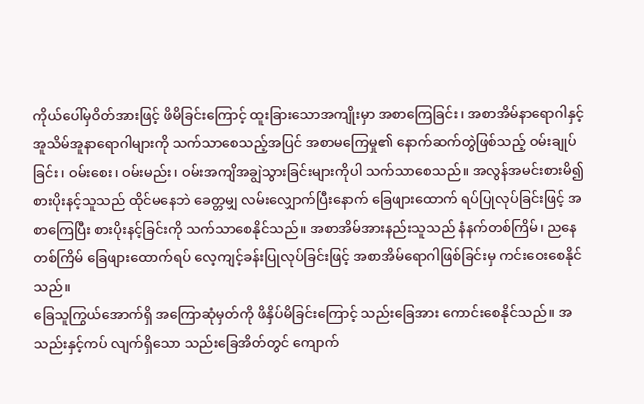ကိုယ်ပေါ်မှဝိတ်အားဖြင့် ဖိမိခြင်းကြောင့် ထူးခြားသောအကျိုးမှာ အစာကြေခြင်း၊ အစာအိမ်နာရောဂါနှင့် အူသိမ်အူနာရောဂါများကို သက်သာစေသည့်အပြင် အစာမကြေမှု၏ နောက်ဆက်တွဲဖြစ်သည့် ဝမ်းချုပ်ခြင်း၊ ဝမ်းစေး၊ ဝမ်းမည်း၊ ဝမ်းအကျိအချွဲသွားခြင်းများကိုပါ သက်သာစေသည်။ အလွန်အမင်းစားမိ၍ စားပိုးနင့်သူသည် ထိုင်မနေဘဲ ခေတ္တမျှ လမ်းလျှောက်ပြီးနောက် ခြေဖျားထောက် ရပ်ပြုလုပ်ခြင်းဖြင့် အစာကြေပြီး စားပိုးနင့်ခြင်းကို သက်သာစေနိုင်သည်။ အစာအိမ်အားနည်းသူသည် နံနက်တစ်ကြိမ်၊ ညနေတစ်ကြိမ် ခြေဖျားထောက်ရပ် လေ့ကျင့်ခန်းပြုလုပ်ခြင်းဖြင့် အစာအိမ်ရောဂါဖြစ်ခြင်းမှ ကင်းဝေးစေနိုင်သည်။
ခြေသူကြွယ်အောက်ရှိ အကြောဆုံမှတ်ကို ဖိနှိပ်မိခြင်းကြောင့် သည်းခြေအား ကောင်းစေနိုင်သည်။ အသည်းနှင့်ကပ် လျက်ရှိသော သည်းခြေအိတ်တွင် ကျောက်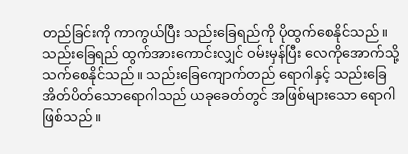တည်ခြင်းကို ကာကွယ်ပြီး သည်းခြေရည်ကို ပိုထွက်စေနိုင်သည်။
သည်းခြေရည် ထွက်အားကောင်းလျှင် ဝမ်းမှန်ပြီး လေကိုအောက်သို့ သက်စေနိုင်သည်။ သည်းခြေကျောက်တည် ရောဂါနှင့် သည်းခြေအိတ်ပိတ်သောရောဂါသည် ယခုခေတ်တွင် အဖြစ်များသော ရောဂါဖြစ်သည်။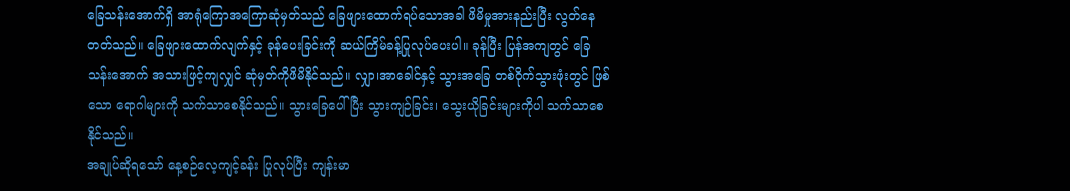ခြေသန်းအောက်ရှိ အာရုံကြောအကြောဆုံမှတ်သည် ခြေဖျားထောက်ရပ်သောအခါ ဖိမိမှုအားနည်းပြီး လွတ်နေတတ်သည်။ ခြေဖျားထောက်လျက်နှင့် ခုန်ပေးခြင်းကို ဆယ်ကြိမ်ခန့်ပြုလုပ်ပေးပါ။ ခုန်ပြီး ပြန်အကျတွင် ခြေသန်းအောက် အသားဖြင့်ကျလျှင် ဆုံမှတ်ကိုဖိမိနိုင်သည်။ လျှာ၊အာခေါင်နှင့် သွားအခြေ တစ်ဝိုက်သွားဖုံးတွင် ဖြစ်သော ရောဂါများကို သက်သာစေနိုင်သည်။ သွားခြေပေါ်ပြီး သွားကျဉ်ခြင်း၊ သွေးယိုခြင်းများကိုပါ သက်သာစေနိုင်သည်။
အချုပ်ဆိုရသော် နေ့စဉ်လေ့ကျင့်ခန်း ပြုလုပ်ပြီး ကျန်းမာ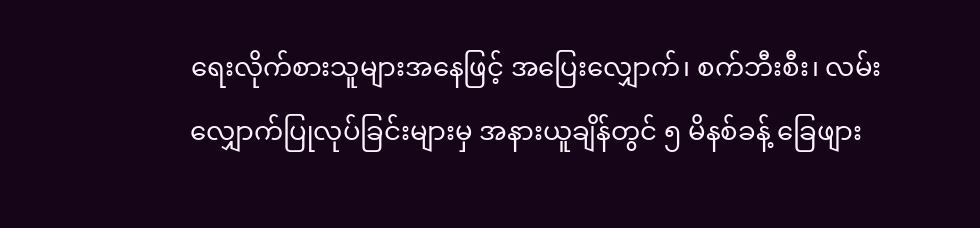ရေးလိုက်စားသူများအနေဖြင့် အပြေးလျှောက်၊ စက်ဘီးစီး၊ လမ်းလျှောက်ပြုလုပ်ခြင်းများမှ အနားယူချိန်တွင် ၅ မိနစ်ခန့် ခြေဖျား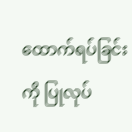ထောက်ရပ်ခြင်းကို ပြုလုပ်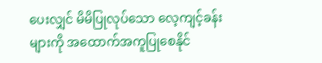ပေးလျှင် မိမိပြုလုပ်သော လေ့ကျင့်ခန်းများကို အထောက်အကူပြုစေနိုင်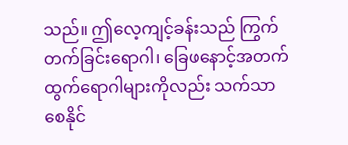သည်။ ဤလေ့ကျင့်ခန်းသည် ကြွက်တက်ခြင်းရောဂါ၊ ခြေဖနောင့်အတက်ထွက်ရောဂါများကိုလည်း သက်သာစေနိုင်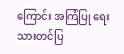ကြောင်း အကြံပြု ရေးသားတင်ပြ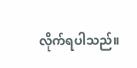လိုက်ရပါသည်။